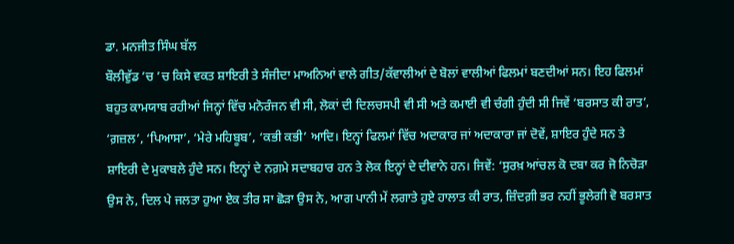ਡਾ. ਮਨਜੀਤ ਸਿੰਘ ਬੱਲ
ਬੌਲੀਵੁੱਡ ’ਚ ’ਚ ਕਿਸੇ ਵਕਤ ਸ਼ਾਇਰੀ ਤੇ ਸੰਜੀਦਾ ਮਾਅਨਿਆਂ ਵਾਲੇ ਗੀਤ/ਕੱਵਾਲੀਆਂ ਦੇ ਬੋਲਾਂ ਵਾਲੀਆਂ ਫਿਲਮਾਂ ਬਣਦੀਆਂ ਸਨ। ਇਹ ਫਿਲਮਾਂ ਬਹੁਤ ਕਾਮਯਾਬ ਰਹੀਆਂ ਜਿਨ੍ਹਾਂ ਵਿੱਚ ਮਨੋਰੰਜਨ ਵੀ ਸੀ, ਲੋਕਾਂ ਦੀ ਦਿਲਚਸਪੀ ਵੀ ਸੀ ਅਤੇ ਕਮਾਈ ਵੀ ਚੰਗੀ ਹੁੰਦੀ ਸੀ ਜਿਵੇਂ ‘ਬਰਸਾਤ ਕੀ ਰਾਤ’, ‘ਗ਼ਜ਼ਲ’, ‘ਪਿਆਸਾ’, ‘ਮੇਰੇ ਮਹਿਬੂਬ’, ‘ਕਭੀ ਕਭੀ’ ਆਦਿ। ਇਨ੍ਹਾਂ ਫਿਲਮਾਂ ਵਿੱਚ ਅਦਾਕਾਰ ਜਾਂ ਅਦਾਕਾਰਾ ਜਾਂ ਦੋਵੇਂ, ਸ਼ਾਇਰ ਹੁੰਦੇ ਸਨ ਤੇ ਸ਼ਾਇਰੀ ਦੇ ਮੁਕਾਬਲੇ ਹੁੰਦੇ ਸਨ। ਇਨ੍ਹਾਂ ਦੇ ਨਗ਼ਮੇ ਸਦਾਬਹਾਰ ਹਨ ਤੇ ਲੋਕ ਇਨ੍ਹਾਂ ਦੇ ਦੀਵਾਨੇ ਹਨ। ਜਿਵੇਂ: ‘ਸੁਰਖ਼ ਆਂਚਲ ਕੋ ਦਬਾ ਕਰ ਜੋ ਨਿਚੋੜਾ ਉਸ ਨੇ, ਦਿਲ ਪੇ ਜਲਤਾ ਹੁਆ ਏਕ ਤੀਰ ਸਾ ਛੋੜਾ ਉਸ ਨੇ, ਆਗ ਪਾਨੀ ਮੇਂ ਲਗਾਤੇ ਹੁਏ ਹਾਲਾਤ ਕੀ ਰਾਤ, ਜ਼ਿੰਦਗ਼ੀ ਭਰ ਨਹੀਂ ਭੂਲੇਗੀ ਵੋ ਬਰਸਾਤ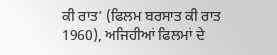ਕੀ ਰਾਤ’ (ਫਿਲਮ ਬਰਸਾਤ ਕੀ ਰਾਤ 1960), ਅਜਿਹੀਆਂ ਫਿਲਮਾਂ ਦੇ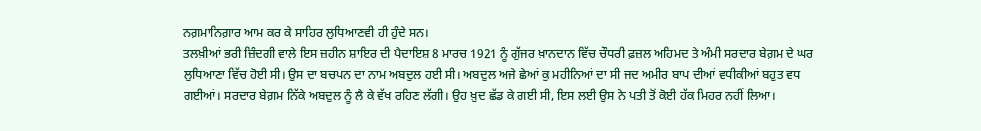ਨਗ਼ਮਾਨਿਗ਼ਾਰ ਆਮ ਕਰ ਕੇ ਸਾਹਿਰ ਲੁਧਿਆਣਵੀ ਹੀ ਹੁੰਦੇ ਸਨ।
ਤਲਖ਼ੀਆਂ ਭਰੀ ਜ਼ਿੰਦਗੀ ਵਾਲੇ ਇਸ ਜ਼ਹੀਨ ਸ਼ਾਇਰ ਦੀ ਪੈਦਾਇਸ਼ 8 ਮਾਰਚ 1921 ਨੂੰ ਗੁੱਜਰ ਖ਼ਾਨਦਾਨ ਵਿੱਚ ਚੌਧਰੀ ਫ਼ਜ਼ਲ ਅਹਿਮਦ ਤੇ ਅੰਮੀ ਸਰਦਾਰ ਬੇਗ਼ਮ ਦੇ ਘਰ ਲੁਧਿਆਣਾ ਵਿੱਚ ਹੋਈ ਸੀ। ਉਸ ਦਾ ਬਚਪਨ ਦਾ ਨਾਮ ਅਬਦੁਲ ਹਈ ਸੀ। ਅਬਦੁਲ ਅਜੇ ਛੇਆਂ ਕੁ ਮਹੀਨਿਆਂ ਦਾ ਸੀ ਜਦ ਅਮੀਰ ਬਾਪ ਦੀਆਂ ਵਧੀਕੀਆਂ ਬਹੁਤ ਵਧ ਗਈਆਂ। ਸਰਦਾਰ ਬੇਗ਼ਮ ਨਿੱਕੇ ਅਬਦੁਲ ਨੂੰ ਲੈ ਕੇ ਵੱਖ ਰਹਿਣ ਲੱਗੀ। ਉਹ ਖ਼ੁਦ ਛੱਡ ਕੇ ਗਈ ਸੀ, ਇਸ ਲਈ ਉਸ ਨੇ ਪਤੀ ਤੋਂ ਕੋਈ ਹੱਕ ਮਿਹਰ ਨਹੀਂ ਲਿਆ।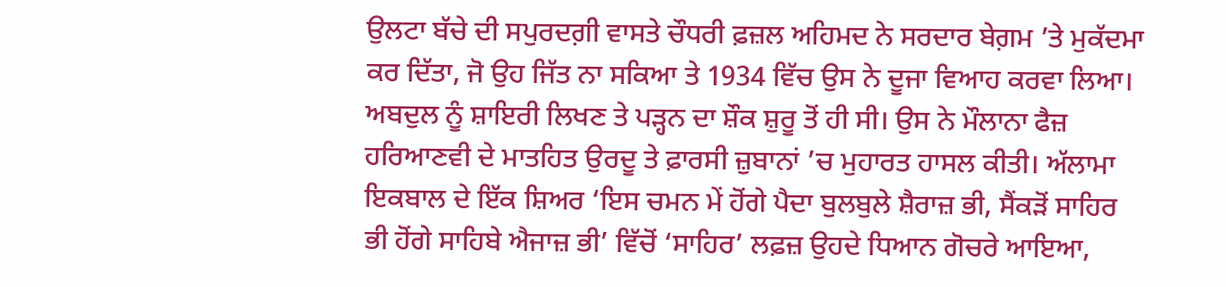ਉਲਟਾ ਬੱਚੇ ਦੀ ਸਪੁਰਦਗ਼ੀ ਵਾਸਤੇ ਚੌਧਰੀ ਫ਼ਜ਼ਲ ਅਹਿਮਦ ਨੇ ਸਰਦਾਰ ਬੇਗ਼ਮ ’ਤੇ ਮੁਕੱਦਮਾ ਕਰ ਦਿੱਤਾ, ਜੋ ਉਹ ਜਿੱਤ ਨਾ ਸਕਿਆ ਤੇ 1934 ਵਿੱਚ ਉਸ ਨੇ ਦੂਜਾ ਵਿਆਹ ਕਰਵਾ ਲਿਆ। ਅਬਦੁਲ ਨੂੰ ਸ਼ਾਇਰੀ ਲਿਖਣ ਤੇ ਪੜ੍ਹਨ ਦਾ ਸ਼ੌਕ ਸ਼ੁਰੂ ਤੋਂ ਹੀ ਸੀ। ਉਸ ਨੇ ਮੌਲਾਨਾ ਫੈਜ਼ ਹਰਿਆਣਵੀ ਦੇ ਮਾਤਹਿਤ ਉਰਦੂ ਤੇ ਫ਼ਾਰਸੀ ਜ਼ੁਬਾਨਾਂ ’ਚ ਮੁਹਾਰਤ ਹਾਸਲ ਕੀਤੀ। ਅੱਲਾਮਾ ਇਕਬਾਲ ਦੇ ਇੱਕ ਸ਼ਿਅਰ ‘ਇਸ ਚਮਨ ਮੇਂ ਹੋਂਗੇ ਪੈਦਾ ਬੁਲਬੁਲੇ ਸ਼ੈਰਾਜ਼ ਭੀ, ਸੈਂਕੜੋਂ ਸਾਹਿਰ ਭੀ ਹੋਂਗੇ ਸਾਹਿਬੇ ਐਜਾਜ਼ ਭੀ’ ਵਿੱਚੋਂ ‘ਸਾਹਿਰ’ ਲਫ਼ਜ਼ ਉਹਦੇ ਧਿਆਨ ਗੋਚਰੇ ਆਇਆ,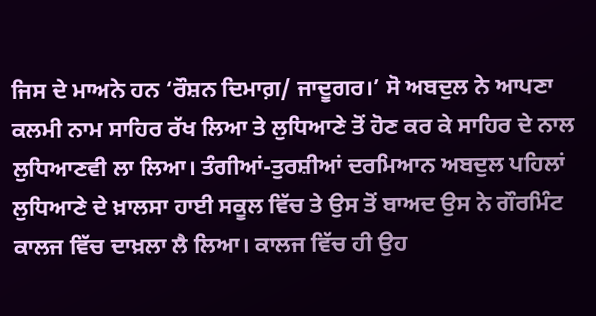ਜਿਸ ਦੇ ਮਾਅਨੇ ਹਨ ‘ਰੌਸ਼ਨ ਦਿਮਾਗ਼/ ਜਾਦੂਗਰ।’ ਸੋ ਅਬਦੁਲ ਨੇ ਆਪਣਾ ਕਲਮੀ ਨਾਮ ਸਾਹਿਰ ਰੱਖ ਲਿਆ ਤੇ ਲੁਧਿਆਣੇ ਤੋਂ ਹੋਣ ਕਰ ਕੇ ਸਾਹਿਰ ਦੇ ਨਾਲ ਲੁਧਿਆਣਵੀ ਲਾ ਲਿਆ। ਤੰਗੀਆਂ-ਤੁਰਸ਼ੀਆਂ ਦਰਮਿਆਨ ਅਬਦੁਲ ਪਹਿਲਾਂ ਲੁਧਿਆਣੇ ਦੇ ਖ਼ਾਲਸਾ ਹਾਈ ਸਕੂਲ ਵਿੱਚ ਤੇ ਉਸ ਤੋਂ ਬਾਅਦ ਉਸ ਨੇ ਗੌਰਮਿੰਟ ਕਾਲਜ ਵਿੱਚ ਦਾਖ਼ਲਾ ਲੈ ਲਿਆ। ਕਾਲਜ ਵਿੱਚ ਹੀ ਉਹ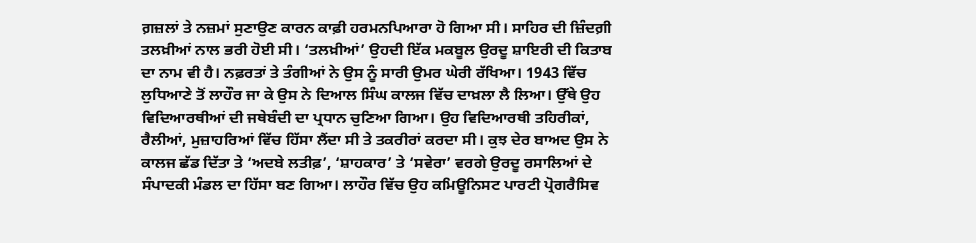ਗ਼ਜ਼ਲਾਂ ਤੇ ਨਜ਼ਮਾਂ ਸੁਣਾਉਣ ਕਾਰਨ ਕਾਫ਼ੀ ਹਰਮਨਪਿਆਰਾ ਹੋ ਗਿਆ ਸੀ। ਸਾਹਿਰ ਦੀ ਜ਼ਿੰਦਗ਼ੀ ਤਲਖ਼ੀਆਂ ਨਾਲ ਭਰੀ ਹੋਈ ਸੀ। ‘ਤਲਖ਼ੀਆਂ’ ਉਹਦੀ ਇੱਕ ਮਕਬੂਲ ਉਰਦੂ ਸ਼ਾਇਰੀ ਦੀ ਕਿਤਾਬ ਦਾ ਨਾਮ ਵੀ ਹੈ। ਨਫ਼ਰਤਾਂ ਤੇ ਤੰਗੀਆਂ ਨੇ ਉਸ ਨੂੰ ਸਾਰੀ ਉਮਰ ਘੇਰੀ ਰੱਖਿਆ। 1943 ਵਿੱਚ ਲੁਧਿਆਣੇ ਤੋਂ ਲਾਹੌਰ ਜਾ ਕੇ ਉਸ ਨੇ ਦਿਆਲ ਸਿੰਘ ਕਾਲਜ ਵਿੱਚ ਦਾਖ਼ਲਾ ਲੈ ਲਿਆ। ਉੱਥੇ ਉਹ ਵਿਦਿਆਰਥੀਆਂ ਦੀ ਜਥੇਬੰਦੀ ਦਾ ਪ੍ਰਧਾਨ ਚੁਣਿਆ ਗਿਆ। ਉਹ ਵਿਦਿਆਰਥੀ ਤਹਿਰੀਕਾਂ, ਰੈਲੀਆਂ, ਮੁਜ਼ਾਹਰਿਆਂ ਵਿੱਚ ਹਿੱਸਾ ਲੈਂਦਾ ਸੀ ਤੇ ਤਕਰੀਰਾਂ ਕਰਦਾ ਸੀ। ਕੁਝ ਦੇਰ ਬਾਅਦ ਉਸ ਨੇ ਕਾਲਜ ਛੱਡ ਦਿੱਤਾ ਤੇ ‘ਅਦਬੇ ਲਤੀਫ਼’, ‘ਸ਼ਾਹਕਾਰ’ ਤੇ ‘ਸਵੇਰਾ’ ਵਰਗੇ ਉਰਦੂ ਰਸਾਲਿਆਂ ਦੇ ਸੰਪਾਦਕੀ ਮੰਡਲ ਦਾ ਹਿੱਸਾ ਬਣ ਗਿਆ। ਲਾਹੌਰ ਵਿੱਚ ਉਹ ਕਮਿਊਨਿਸਟ ਪਾਰਟੀ ਪ੍ਰੋਗਰੈਸਿਵ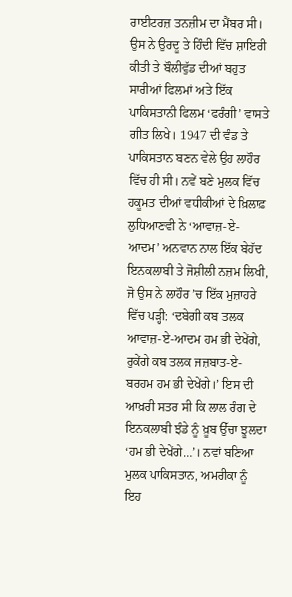ਰਾਈਟਰਜ਼ ਤਨਜ਼ੀਮ ਦਾ ਮੈਂਬਰ ਸੀ।
ਉਸ ਨੇ ਉਰਦੂ ਤੇ ਹਿੰਦੀ ਵਿੱਚ ਸ਼ਾਇਰੀ ਕੀਤੀ ਤੇ ਬੌਲੀਵੁੱਡ ਦੀਆਂ ਬਹੁਤ ਸਾਰੀਆਂ ਫਿਲਮਾਂ ਅਤੇ ਇੱਕ ਪਾਕਿਸਤਾਨੀ ਫਿਲਮ ‘ਫਰੰਗੀ’ ਵਾਸਤੇ ਗੀਤ ਲਿਖੇ। 1947 ਦੀ ਵੰਡ ਤੇ ਪਾਕਿਸਤਾਨ ਬਣਨ ਵੇਲੇ ਉਹ ਲਾਹੌਰ ਵਿੱਚ ਹੀ ਸੀ। ਨਵੇਂ ਬਣੇ ਮੁਲਕ ਵਿੱਚ ਹਕੂਮਤ ਦੀਆਂ ਵਧੀਕੀਆਂ ਦੇ ਖ਼ਿਲਾਫ਼ ਲੁਧਿਆਣਵੀ ਨੇ ‘ਆਵਾਜ਼-ਏ-ਆਦਮ’ ਅਨਵਾਨ ਨਾਲ ਇੱਕ ਬੇਹੱਦ ਇਨਕਲਾਬੀ ਤੇ ਜੋਸ਼ੀਲੀ ਨਜ਼ਮ ਲਿਖੀ, ਜੋ ਉਸ ਨੇ ਲਾਹੌਰ ’ਚ ਇੱਕ ਮੁਜ਼ਾਹਰੇ ਵਿੱਚ ਪੜ੍ਹੀ: ‘ਦਬੇਗੀ ਕਬ ਤਲਕ ਆਵਾਜ਼-ਏ-ਆਦਮ ਹਮ ਭੀ ਦੇਖੇਂਗੇ, ਰੁਕੇਂਗੇ ਕਬ ਤਲਕ ਜਜ਼ਬਾਤ-ਏ-ਬਰਹਮ ਹਮ ਭੀ ਦੇਖੇਂਗੇ।’ ਇਸ ਦੀ ਆਖ਼ਰੀ ਸਤਰ ਸੀ ਕਿ ਲਾਲ ਰੰਗ ਦੇ ਇਨਕਲਾਬੀ ਝੰਡੇ ਨੂੰ ਖ਼ੂਬ ਉੱਚਾ ਝੂਲਦਾ ‘ਹਮ ਭੀ ਦੇਖੇਂਗੇ…’। ਨਵਾਂ ਬਣਿਆ ਮੁਲਕ ਪਾਕਿਸਤਾਨ, ਅਮਰੀਕਾ ਨੂੰ ਇਹ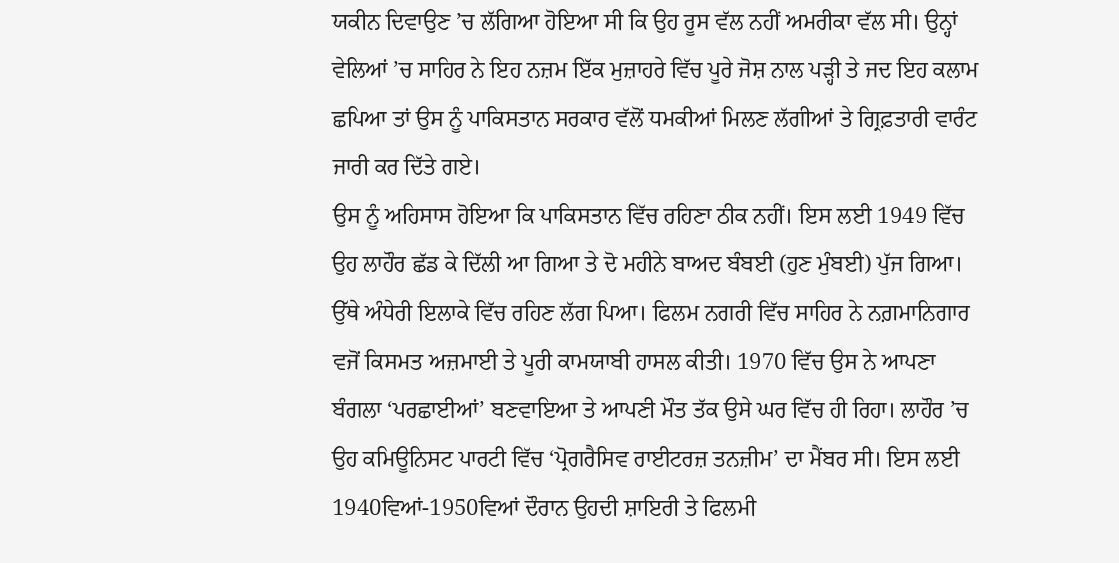ਯਕੀਨ ਦਿਵਾਉਣ ’ਚ ਲੱਗਿਆ ਹੋਇਆ ਸੀ ਕਿ ਉਹ ਰੂਸ ਵੱਲ ਨਹੀਂ ਅਮਰੀਕਾ ਵੱਲ ਸੀ। ਉਨ੍ਹਾਂ ਵੇਲਿਆਂ ’ਚ ਸਾਹਿਰ ਨੇ ਇਹ ਨਜ਼ਮ ਇੱਕ ਮੁਜ਼ਾਹਰੇ ਵਿੱਚ ਪੂਰੇ ਜੋਸ਼ ਨਾਲ ਪੜ੍ਹੀ ਤੇ ਜਦ ਇਹ ਕਲਾਮ ਛਪਿਆ ਤਾਂ ਉਸ ਨੂੰ ਪਾਕਿਸਤਾਨ ਸਰਕਾਰ ਵੱਲੋਂ ਧਮਕੀਆਂ ਮਿਲਣ ਲੱਗੀਆਂ ਤੇ ਗ੍ਰਿਫ਼ਤਾਰੀ ਵਾਰੰਟ ਜਾਰੀ ਕਰ ਦਿੱਤੇ ਗਏ।
ਉਸ ਨੂੰ ਅਹਿਸਾਸ ਹੋਇਆ ਕਿ ਪਾਕਿਸਤਾਨ ਵਿੱਚ ਰਹਿਣਾ ਠੀਕ ਨਹੀਂ। ਇਸ ਲਈ 1949 ਵਿੱਚ ਉਹ ਲਾਹੌਰ ਛੱਡ ਕੇ ਦਿੱਲੀ ਆ ਗਿਆ ਤੇ ਦੋ ਮਹੀਨੇ ਬਾਅਦ ਬੰਬਈ (ਹੁਣ ਮੁੰਬਈ) ਪੁੱਜ ਗਿਆ। ਉੱਥੇ ਅੰਧੇਰੀ ਇਲਾਕੇ ਵਿੱਚ ਰਹਿਣ ਲੱਗ ਪਿਆ। ਫਿਲਮ ਨਗਰੀ ਵਿੱਚ ਸਾਹਿਰ ਨੇ ਨਗ਼ਮਾਨਿਗਾਰ ਵਜੋਂ ਕਿਸਮਤ ਅਜ਼ਮਾਈ ਤੇ ਪੂਰੀ ਕਾਮਯਾਬੀ ਹਾਸਲ ਕੀਤੀ। 1970 ਵਿੱਚ ਉਸ ਨੇ ਆਪਣਾ ਬੰਗਲਾ ‘ਪਰਛਾਈਆਂ’ ਬਣਵਾਇਆ ਤੇ ਆਪਣੀ ਮੌਤ ਤੱਕ ਉਸੇ ਘਰ ਵਿੱਚ ਹੀ ਰਿਹਾ। ਲਾਹੌਰ ’ਚ ਉਹ ਕਮਿਊਨਿਸਟ ਪਾਰਟੀ ਵਿੱਚ ‘ਪ੍ਰੋਗਰੈਸਿਵ ਰਾਈਟਰਜ਼ ਤਨਜ਼ੀਮ’ ਦਾ ਮੈਂਬਰ ਸੀ। ਇਸ ਲਈ 1940ਵਿਆਂ-1950ਵਿਆਂ ਦੌਰਾਨ ਉਹਦੀ ਸ਼ਾਇਰੀ ਤੇ ਫਿਲਮੀ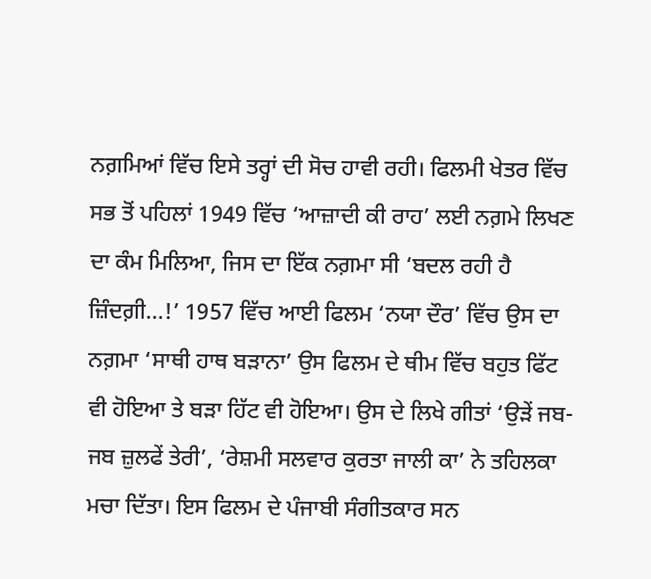ਨਗ਼ਮਿਆਂ ਵਿੱਚ ਇਸੇ ਤਰ੍ਹਾਂ ਦੀ ਸੋਚ ਹਾਵੀ ਰਹੀ। ਫਿਲਮੀ ਖੇਤਰ ਵਿੱਚ ਸਭ ਤੋਂ ਪਹਿਲਾਂ 1949 ਵਿੱਚ ‘ਆਜ਼ਾਦੀ ਕੀ ਰਾਹ’ ਲਈ ਨਗ਼ਮੇ ਲਿਖਣ ਦਾ ਕੰਮ ਮਿਲਿਆ, ਜਿਸ ਦਾ ਇੱਕ ਨਗ਼ਮਾ ਸੀ ‘ਬਦਲ ਰਹੀ ਹੈ ਜ਼ਿੰਦਗ਼ੀ…!’ 1957 ਵਿੱਚ ਆਈ ਫਿਲਮ ‘ਨਯਾ ਦੌਰ’ ਵਿੱਚ ਉਸ ਦਾ ਨਗ਼ਮਾ ‘ਸਾਥੀ ਹਾਥ ਬੜਾਨਾ’ ਉਸ ਫਿਲਮ ਦੇ ਥੀਮ ਵਿੱਚ ਬਹੁਤ ਫਿੱਟ ਵੀ ਹੋਇਆ ਤੇ ਬੜਾ ਹਿੱਟ ਵੀ ਹੋਇਆ। ਉਸ ਦੇ ਲਿਖੇ ਗੀਤਾਂ ‘ਉੜੇਂ ਜਬ-ਜਬ ਜ਼ੁਲਫੇਂ ਤੇਰੀ’, ‘ਰੇਸ਼ਮੀ ਸਲਵਾਰ ਕੁਰਤਾ ਜਾਲੀ ਕਾ’ ਨੇ ਤਹਿਲਕਾ ਮਚਾ ਦਿੱਤਾ। ਇਸ ਫਿਲਮ ਦੇ ਪੰਜਾਬੀ ਸੰਗੀਤਕਾਰ ਸਨ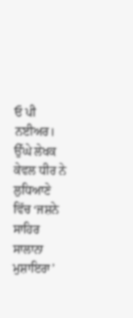ਓ ਪੀ ਨਈਅਰ। ਉੱਘੇ ਲੇਖਕ ਕੇਵਲ ਧੀਰ ਨੇ ਲੁਧਿਆਣੇ ਵਿੱਚ ‘ਜਸ਼ਨੇ ਸਾਹਿਰ ਸਾਲਾਨਾ ਮੁਸ਼ਾਇਰਾ’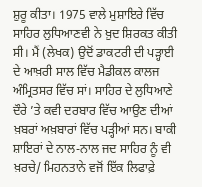ਸ਼ੁਰੂ ਕੀਤਾ। 1975 ਵਾਲੇ ਮੁਸ਼ਾਇਰੇ ਵਿੱਚ ਸਾਹਿਰ ਲੁਧਿਆਣਵੀ ਨੇ ਖ਼ੁਦ ਸ਼ਿਰਕਤ ਕੀਤੀ ਸੀ। ਮੈਂ (ਲੇਖਕ) ਉਦੋਂ ਡਾਕਟਰੀ ਦੀ ਪੜ੍ਹਾਈ ਦੇ ਆਖ਼ਰੀ ਸਾਲ ਵਿੱਚ ਮੈਡੀਕਲ ਕਾਲਜ ਅੰਮ੍ਰਿਤਸਰ ਵਿੱਚ ਸਾਂ। ਸਾਹਿਰ ਦੇ ਲੁਧਿਆਣੇ ਦੌਰੇ ’ਤੇ ਕਵੀ ਦਰਬਾਰ ਵਿੱਚ ਆਉਣ ਦੀਆਂ ਖ਼ਬਰਾਂ ਅਖ਼ਬਾਰਾਂ ਵਿੱਚ ਪੜ੍ਹੀਆਂ ਸਨ। ਬਾਕੀ ਸ਼ਾਇਰਾਂ ਦੇ ਨਾਲ-ਨਾਲ ਜਦ ਸਾਹਿਰ ਨੂੰ ਵੀ ਖ਼ਰਚੇ/ ਮਿਹਨਤਾਨੇ ਵਜੋਂ ਇੱਕ ਲਿਫਾਫ਼ੇ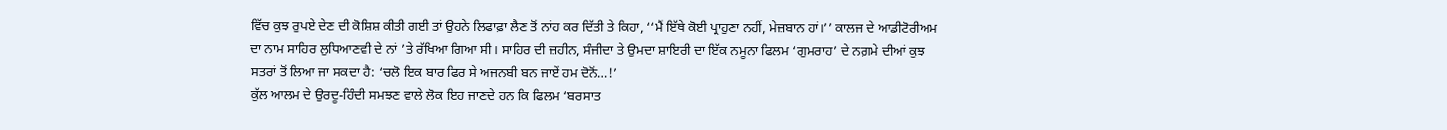ਵਿੱਚ ਕੁਝ ਰੁਪਏ ਦੇਣ ਦੀ ਕੋਸ਼ਿਸ਼ ਕੀਤੀ ਗਈ ਤਾਂ ਉਹਨੇ ਲਿਫਾਫ਼ਾ ਲੈਣ ਤੋਂ ਨਾਂਹ ਕਰ ਦਿੱਤੀ ਤੇ ਕਿਹਾ, ‘‘ਮੈਂ ਇੱਥੇ ਕੋਈ ਪ੍ਰਾਹੁਣਾ ਨਹੀਂ, ਮੇਜ਼ਬਾਨ ਹਾਂ।’’ ਕਾਲਜ ਦੇ ਆਡੀਟੋਰੀਅਮ ਦਾ ਨਾਮ ਸਾਹਿਰ ਲੁਧਿਆਣਵੀ ਦੇ ਨਾਂ ’ਤੇ ਰੱਖਿਆ ਗਿਆ ਸੀ। ਸਾਹਿਰ ਦੀ ਜ਼ਹੀਨ, ਸੰਜੀਦਾ ਤੇ ਉਮਦਾ ਸ਼ਾਇਰੀ ਦਾ ਇੱਕ ਨਮੂਨਾ ਫਿਲਮ ‘ਗੁਮਰਾਹ’ ਦੇ ਨਗ਼ਮੇ ਦੀਆਂ ਕੁਝ ਸਤਰਾਂ ਤੋਂ ਲਿਆ ਜਾ ਸਕਦਾ ਹੈ: ‘ਚਲੋ ਇਕ ਬਾਰ ਫਿਰ ਸੇ ਅਜਨਬੀ ਬਨ ਜਾਏਂ ਹਮ ਦੋਨੋਂ…!’
ਕੁੱਲ ਆਲਮ ਦੇ ਉਰਦੂ-ਹਿੰਦੀ ਸਮਝਣ ਵਾਲੇ ਲੋਕ ਇਹ ਜਾਣਦੇ ਹਨ ਕਿ ਫਿਲਮ ‘ਬਰਸਾਤ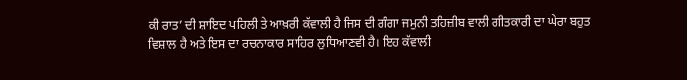ਕੀ ਰਾਤ’ ਦੀ ਸ਼ਾਇਦ ਪਹਿਲੀ ਤੇ ਆਖ਼ਰੀ ਕੱਵਾਲੀ ਹੈ ਜਿਸ ਦੀ ਗੰਗਾ ਜਮੁਨੀ ਤਹਿਜ਼ੀਬ ਵਾਲੀ ਗੀਤਕਾਰੀ ਦਾ ਘੇਰਾ ਬਹੁਤ ਵਿਸ਼ਾਲ ਹੈ ਅਤੇ ਇਸ ਦਾ ਰਚਨਾਕਾਰ ਸਾਹਿਰ ਲੁਧਿਆਣਵੀ ਹੈ। ਇਹ ਕੱਵਾਲੀ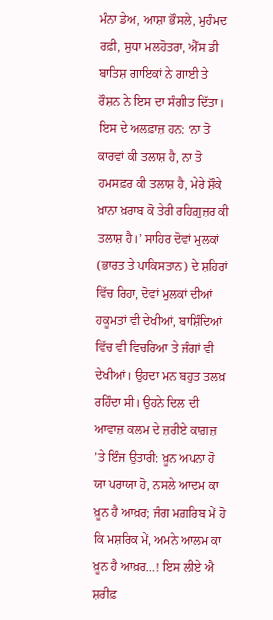ਮੰਨਾ ਡੇਅ, ਆਸ਼ਾ ਭੌਸਲੇ, ਮੁਹੰਮਦ ਰਫ਼ੀ, ਸੁਧਾ ਮਲਹੋਤਰਾ, ਐੱਸ ਡੀ ਬਾਤਿਸ਼ ਗਾਇਕਾਂ ਨੇ ਗਾਈ ਤੇ ਰੌਸ਼ਨ ਨੇ ਇਸ ਦਾ ਸੰਗੀਤ ਦਿੱਤਾ। ਇਸ ਦੇ ਅਲਫ਼ਾਜ਼ ਹਨ: ‘ਨਾ ਤੋ ਕਾਰਵਾਂ ਕੀ ਤਲਾਸ਼ ਹੈ, ਨਾ ਤੋ ਹਮਸਫ਼ਰ ਕੀ ਤਲਾਸ਼ ਹੈ, ਮੇਰੇ ਸ਼ੌਕੇ ਖ਼ਾਨਾ ਖ਼ਰਾਬ ਕੋ ਤੇਰੀ ਰਹਿਗ਼ੁਜ਼ਰ ਕੀ ਤਲਾਸ਼ ਹੈ।’ ਸਾਹਿਰ ਦੋਵਾਂ ਮੁਲਕਾਂ (ਭਾਰਤ ਤੇ ਪਾਕਿਸਤਾਨ) ਦੇ ਸ਼ਹਿਰਾਂ ਵਿੱਚ ਰਿਹਾ, ਦੋਵਾਂ ਮੁਲਕਾਂ ਦੀਆਂ ਹਕੂਮਤਾਂ ਵੀ ਦੇਖੀਆਂ, ਬਾਸ਼ਿੰਦਿਆਂ ਵਿੱਚ ਵੀ ਵਿਚਰਿਆ ਤੇ ਜੰਗਾਂ ਵੀ ਦੇਖੀਆਂ। ਉਹਦਾ ਮਨ ਬਹੁਤ ਤਲਖ਼ ਰਹਿੰਦਾ ਸੀ। ਉਹਨੇ ਦਿਲ ਦੀ ਆਵਾਜ਼ ਕਲਮ ਦੇ ਜ਼ਰੀਏ ਕਾਗ਼ਜ਼ ’ਤੇ ਇੰਜ ਉਤਾਰੀ: ਖ਼ੂਨ ਅਪਨਾ ਹੋ ਯਾ ਪਰਾਯਾ ਹੋ, ਨਸਲੇ ਆਦਮ ਕਾ ਖ਼ੂਨ ਹੈ ਆਖ਼ਰ; ਜੰਗ ਮਗ਼ਰਿਬ ਮੇਂ ਹੋ ਕਿ ਮਸ਼ਰਿਕ ਮੇਂ, ਅਮਨੇ ਆਲਮ ਕਾ ਖ਼ੂਨ ਹੈ ਆਖ਼ਰ…! ਇਸ ਲੀਏ ਐ ਸ਼ਰੀਫ਼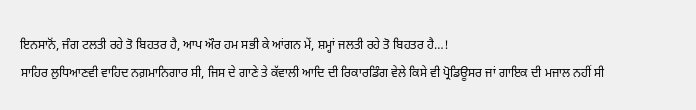ਇਨਸਾਨੋਂ, ਜੰਗ ਟਲਤੀ ਰਹੇ ਤੋ ਬਿਹਤਰ ਹੈ, ਆਪ ਔਰ ਹਮ ਸਭੀ ਕੇ ਆਂਗਨ ਮੇਂ, ਸ਼ਮ੍ਹਾਂ ਜਲਤੀ ਰਹੇ ਤੋ ਬਿਹਤਰ ਹੈ…!
ਸਾਹਿਰ ਲੁਧਿਆਣਵੀ ਵਾਹਿਦ ਨਗ਼ਮਾਨਿਗਾਰ ਸੀ, ਜਿਸ ਦੇ ਗਾਣੇ ਤੇ ਕੱਵਾਲੀ ਆਦਿ ਦੀ ਰਿਕਾਰਡਿੰਗ ਵੇਲੇ ਕਿਸੇ ਵੀ ਪ੍ਰੋਡਿਊਸਰ ਜਾਂ ਗਾਇਕ ਦੀ ਮਜਾਲ ਨਹੀਂ ਸੀ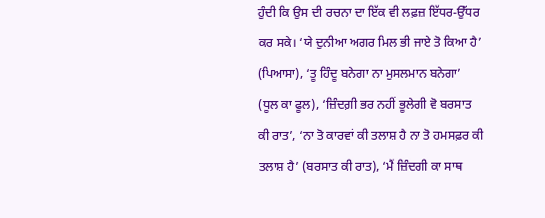ਹੁੰਦੀ ਕਿ ਉਸ ਦੀ ਰਚਨਾ ਦਾ ਇੱਕ ਵੀ ਲਫ਼ਜ਼ ਇੱਧਰ-ਉੱਧਰ ਕਰ ਸਕੇ। ‘ਯੇ ਦੁਨੀਆ ਅਗਰ ਮਿਲ ਭੀ ਜਾਏ ਤੋ ਕਿਆ ਹੈ’ (ਪਿਆਸਾ), ‘ਤੂ ਹਿੰਦੂ ਬਨੇਗਾ ਨਾ ਮੁਸਲਮਾਨ ਬਨੇਗਾ’ (ਧੂਲ ਕਾ ਫੂਲ), ‘ਜ਼ਿੰਦਗ਼ੀ ਭਰ ਨਹੀਂ ਭੂਲੇਗੀ ਵੋ ਬਰਸਾਤ ਕੀ ਰਾਤ’, ‘ਨਾ ਤੋ ਕਾਰਵਾਂ ਕੀ ਤਲਾਸ਼ ਹੈ ਨਾ ਤੋ ਹਮਸਫ਼ਰ ਕੀ ਤਲਾਸ਼ ਹੈ’ (ਬਰਸਾਤ ਕੀ ਰਾਤ), ‘ਮੈਂ ਜ਼ਿੰਦਗੀ ਕਾ ਸਾਥ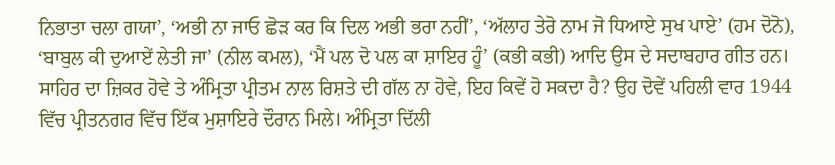ਨਿਭਾਤਾ ਚਲਾ ਗਯਾ’, ‘ਅਭੀ ਨਾ ਜਾਓ ਛੋੜ ਕਰ ਕਿ ਦਿਲ ਅਭੀ ਭਰਾ ਨਹੀਂ’, ‘ਅੱਲਾਹ ਤੇਰੋ ਨਾਮ ਜੋ ਧਿਆਏ ਸੁਖ ਪਾਏ’ (ਹਮ ਦੋਨੋ), ‘ਬਾਬੁਲ ਕੀ ਦੁਆਏਂ ਲੇਤੀ ਜਾ’ (ਨੀਲ ਕਮਲ), ‘ਮੈਂ ਪਲ ਦੋ ਪਲ ਕਾ ਸ਼ਾਇਰ ਹੂੰ’ (ਕਭੀ ਕਭੀ) ਆਦਿ ਉਸ ਦੇ ਸਦਾਬਹਾਰ ਗੀਤ ਹਨ।
ਸਾਹਿਰ ਦਾ ਜ਼ਿਕਰ ਹੋਵੇ ਤੇ ਅੰਮ੍ਰਿਤਾ ਪ੍ਰੀਤਮ ਨਾਲ ਰਿਸ਼ਤੇ ਦੀ ਗੱਲ ਨਾ ਹੋਵੇ, ਇਹ ਕਿਵੇਂ ਹੋ ਸਕਦਾ ਹੈ? ਉਹ ਦੋਵੇਂ ਪਹਿਲੀ ਵਾਰ 1944 ਵਿੱਚ ਪ੍ਰੀਤਨਗਰ ਵਿੱਚ ਇੱਕ ਮੁਸ਼ਾਇਰੇ ਦੌਰਾਨ ਮਿਲੇ। ਅੰਮ੍ਰਿਤਾ ਦਿੱਲੀ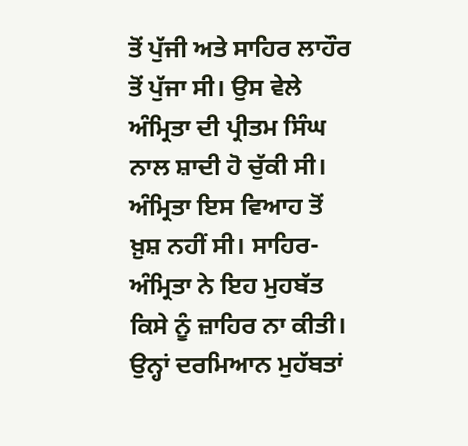ਤੋਂ ਪੁੱਜੀ ਅਤੇ ਸਾਹਿਰ ਲਾਹੌਰ ਤੋਂ ਪੁੱਜਾ ਸੀ। ਉਸ ਵੇਲੇ ਅੰਮ੍ਰਿਤਾ ਦੀ ਪ੍ਰੀਤਮ ਸਿੰਘ ਨਾਲ ਸ਼ਾਦੀ ਹੋ ਚੁੱਕੀ ਸੀ। ਅੰਮ੍ਰਿਤਾ ਇਸ ਵਿਆਹ ਤੋਂ ਖ਼ੁਸ਼ ਨਹੀਂ ਸੀ। ਸਾਹਿਰ-ਅੰਮ੍ਰਿਤਾ ਨੇ ਇਹ ਮੁਹਬੱਤ ਕਿਸੇ ਨੂੰ ਜ਼ਾਹਿਰ ਨਾ ਕੀਤੀ। ਉਨ੍ਹਾਂ ਦਰਮਿਆਨ ਮੁਹੱਬਤਾਂ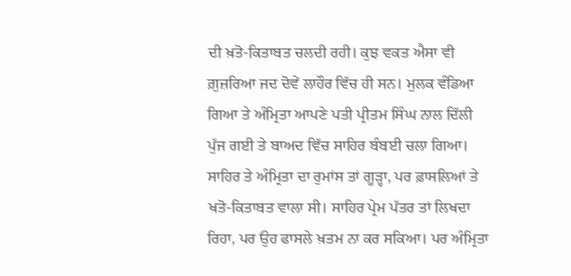ਦੀ ਖ਼ਤੋ-ਕਿਤਾਬਤ ਚਲਦੀ ਰਹੀ। ਕੁਝ ਵਕਤ ਐਸਾ ਵੀ ਗ਼ੁਜ਼ਰਿਆ ਜਦ ਦੋਵੇਂ ਲਾਹੌਰ ਵਿੱਚ ਹੀ ਸਨ। ਮੁਲਕ ਵੰਡਿਆ ਗਿਆ ਤੇ ਅੰਮ੍ਰਿਤਾ ਆਪਣੇ ਪਤੀ ਪ੍ਰੀਤਮ ਸਿੰਘ ਨਾਲ ਦਿੱਲੀ ਪੁੱਜ ਗਈ ਤੇ ਬਾਅਦ ਵਿੱਚ ਸਾਹਿਰ ਬੰਬਈ ਚਲਾ ਗਿਆ। ਸਾਹਿਰ ਤੇ ਅੰਮ੍ਰਿਤਾ ਦਾ ਰੁਮਾਂਸ ਤਾਂ ਗੂੜ੍ਹਾ, ਪਰ ਫ਼ਾਸਲਿਆਂ ਤੇ ਖਤੋ-ਕਿਤਾਬਤ ਵਾਲਾ ਸੀ। ਸਾਹਿਰ ਪ੍ਰੇਮ ਪੱਤਰ ਤਾਂ ਲਿਖਦਾ ਰਿਹਾ, ਪਰ ਉਹ ਫਾਸਲੇ ਖ਼ਤਮ ਨਾ ਕਰ ਸਕਿਆ। ਪਰ ਅੰਮ੍ਰਿਤਾ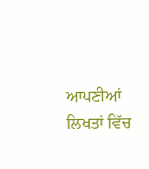ਆਪਣੀਆਂ ਲਿਖਤਾਂ ਵਿੱਚ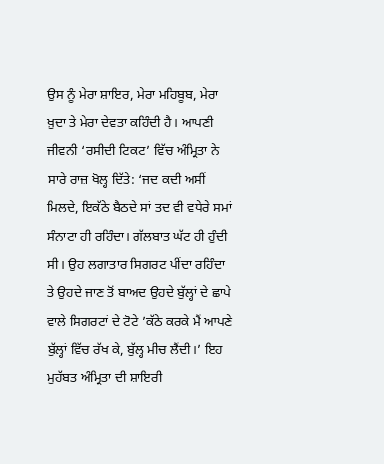ਉਸ ਨੂੰ ਮੇਰਾ ਸ਼ਾਇਰ, ਮੇਰਾ ਮਹਿਬੂਬ, ਮੇਰਾ ਖ਼ੁਦਾ ਤੇ ਮੇਰਾ ਦੇਵਤਾ ਕਹਿੰਦੀ ਹੈ। ਆਪਣੀ ਜੀਵਨੀ ‘ਰਸੀਦੀ ਟਿਕਟ’ ਵਿੱਚ ਅੰਮ੍ਰਿਤਾ ਨੇ ਸਾਰੇ ਰਾਜ਼ ਖੋਲ੍ਹ ਦਿੱਤੇ: ‘ਜਦ ਕਦੀ ਅਸੀਂ ਮਿਲਦੇ, ਇਕੱਠੇ ਬੈਠਦੇ ਸਾਂ ਤਦ ਵੀ ਵਧੇਰੇ ਸਮਾਂ ਸੰਨਾਟਾ ਹੀ ਰਹਿੰਦਾ। ਗੱਲਬਾਤ ਘੱਟ ਹੀ ਹੁੰਦੀ ਸੀ। ਉਹ ਲਗਾਤਾਰ ਸਿਗਰਟ ਪੀਂਦਾ ਰਹਿੰਦਾ ਤੇ ਉਹਦੇ ਜਾਣ ਤੋਂ ਬਾਅਦ ਉਹਦੇ ਬੁੱਲ੍ਹਾਂ ਦੇ ਛਾਪੇ ਵਾਲੇ ਸਿਗਰਟਾਂ ਦੇ ਟੋਟੇ ’ਕੱਠੇ ਕਰਕੇ ਮੈਂ ਆਪਣੇ ਬੁੱਲ੍ਹਾਂ ਵਿੱਚ ਰੱਖ ਕੇ, ਬੁੱਲ੍ਹ ਮੀਚ ਲੈਂਦੀ।’ ਇਹ ਮੁਹੱਬਤ ਅੰਮ੍ਰਿਤਾ ਦੀ ਸ਼ਾਇਰੀ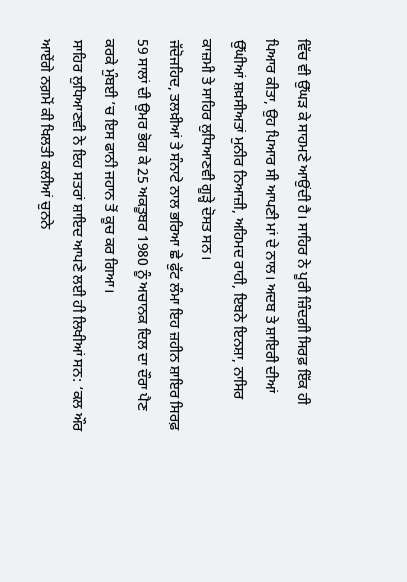ਵਿੱਚ ਵੀ ਉੱਘੜ ਕੇ ਸਾਹਮਣੇ ਆਉਂਦੀ ਹੈ। ਸਾਹਿਰ ਨੇ ਪੂਰੀ ਜ਼ਿੰਦਗ਼ੀ ਸਿਰਫ਼ ਇੱਕ ਹੀ ਪਿਆਰ ਕੀਤਾ, ਉਹ ਪਿਆਰ ਸੀ ਆਪਣੀ ਮਾਂ ਦੇ ਨਾਲ। ਅਦਬ ਤੇ ਸ਼ਾਇਰੀ ਦੀਆਂ ਉੱਘੀਆਂ ਸ਼ਖ਼ਸੀਅਤਾਂ ਮੁਨੀਰ ਨਿਆਜ਼ੀ, ਅਹਿਮਦ ਰਾਹੀ, ਇਬਨੇ ਇਨਸ਼ਾ, ਨਾਸਿਰ ਕਾਜ਼ਮੀ ਤੇ ਸਾਹਿਰ ਲੁਧਿਆਣਵੀ ਗੂੜ੍ਹੇ ਦੋਸਤ ਸਨ।
ਜੱਦੋਜਹਿਦ, ਤਲਖ਼ੀਆਂ ਤੇ ਸੰਨਾਟੇ ਨਾਲ ਭਰਿਆ ਛੇ ਫੁੱਟ ਲੰਮਾ ਇਹ ਜ਼ਹੀਨ ਸ਼ਾਇਰ ਸਿਰਫ਼ 59 ਸਾਲਾਂ ਦੀ ਉਮਰ ਭੋਗ ਕੇ 25 ਅਕਤੂਬਰ 1980 ਨੂੰ ਅਚਾਨਕ ਦਿਲ ਦਾ ਦੌਰਾ ਪੈਣ ਕਰਕੇ ਮੁੰਬਈ ’ਚ ਇਸ ਫਾਨੀ ਜਹਾਨ ਤੋਂ ਕੂਚ ਕਰ ਗਿਆ।
ਸਾਹਿਰ ਲੁਧਿਆਣਵੀ ਨੇ ਇਹ ਸਤਰਾਂ ਸ਼ਾਇਦ ਆਪਣੇ ਲਈ ਹੀ ਲਿਖੀਆਂ ਸਨ: ‘ਕਲ ਔਰ ਆਏਂਗੇ ਨਗ਼ਮੋਂ ਕੀ ਖਿਲਤੀ ਕਲੀਆਂ ਚੁਨਨੇ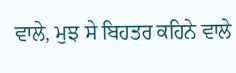ਵਾਲੇ, ਮੁਝ ਸੇ ਬਿਹਤਰ ਕਹਿਨੇ ਵਾਲੇ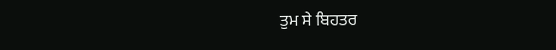ਤੁਮ ਸੇ ਬਿਹਤਰ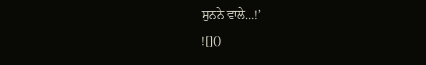ਸੁਨਨੇ ਵਾਲੇ…!’
![]()